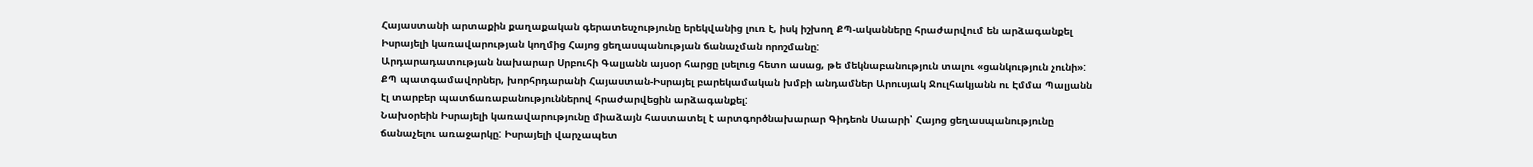Հայաստանի արտաքին քաղաքական գերատեսչությունը երեկվանից լուռ է, իսկ իշխող ՔՊ-ականները հրաժարվում են արձագանքել Իսրայելի կառավարության կողմից Հայոց ցեղասպանության ճանաչման որոշմանը:
Արդարադատության նախարար Սրբուհի Գալյանն այսօր հարցը լսելուց հետո ասաց, թե մեկնաբանություն տալու «ցանկություն չունի»: ՔՊ պատգամավորներ, խորհրդարանի Հայաստան-Իսրայել բարեկամական խմբի անդամներ Արուսյակ Ջուլհակյանն ու Էմմա Պալյանն էլ տարբեր պատճառաբանություններով հրաժարվեցին արձագանքել:
Նախօրեին Իսրայելի կառավարությունը միաձայն հաստատել է արտգործնախարար Գիդեոն Սաարի՝ Հայոց ցեղասպանությունը ճանաչելու առաջարկը: Իսրայելի վարչապետ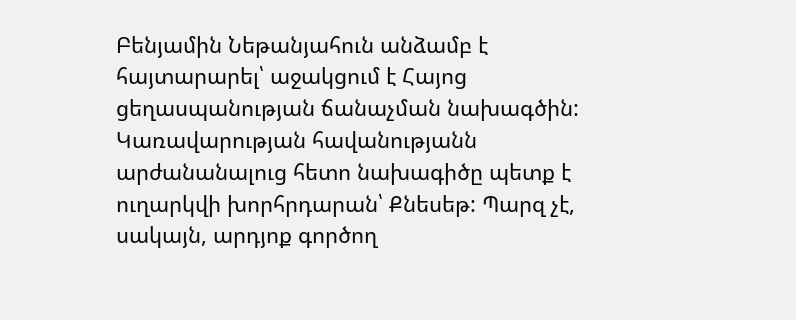Բենյամին Նեթանյահուն անձամբ է հայտարարել՝ աջակցում է Հայոց ցեղասպանության ճանաչման նախագծին:
Կառավարության հավանությանն արժանանալուց հետո նախագիծը պետք է ուղարկվի խորհրդարան՝ Քնեսեթ: Պարզ չէ, սակայն, արդյոք գործող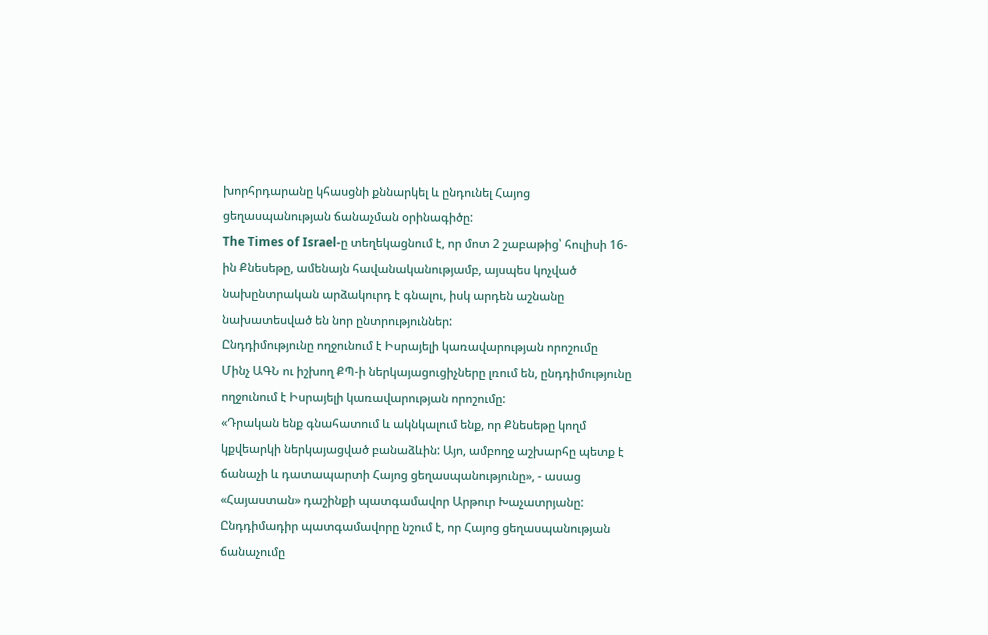խորհրդարանը կհասցնի քննարկել և ընդունել Հայոց ցեղասպանության ճանաչման օրինագիծը:
The Times of Israel-ը տեղեկացնում է, որ մոտ 2 շաբաթից՝ հուլիսի 16-ին Քնեսեթը, ամենայն հավանականությամբ, այսպես կոչված նախընտրական արձակուրդ է գնալու, իսկ արդեն աշնանը նախատեսված են նոր ընտրություններ:
Ընդդիմությունը ողջունում է Իսրայելի կառավարության որոշումը
Մինչ ԱԳՆ ու իշխող ՔՊ-ի ներկայացուցիչները լռում են, ընդդիմությունը ողջունում է Իսրայելի կառավարության որոշումը:
«Դրական ենք գնահատում և ակնկալում ենք, որ Քնեսեթը կողմ կքվեարկի ներկայացված բանաձևին: Այո, ամբողջ աշխարհը պետք է ճանաչի և դատապարտի Հայոց ցեղասպանությունը», - ասաց «Հայաստան» դաշինքի պատգամավոր Արթուր Խաչատրյանը:
Ընդդիմադիր պատգամավորը նշում է, որ Հայոց ցեղասպանության ճանաչումը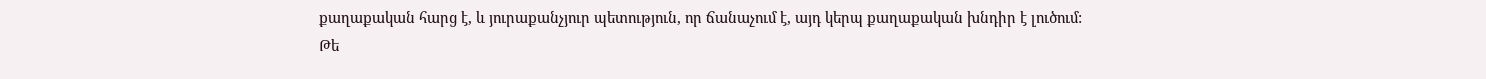քաղաքական հարց է, և յուրաքանչյուր պետություն, որ ճանաչում է, այդ կերպ քաղաքական խնդիր է լուծում:
Թե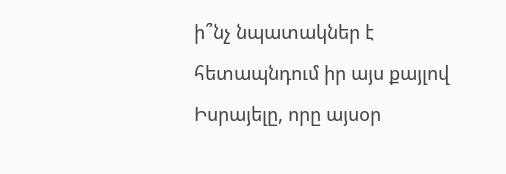ի՞նչ նպատակներ է հետապնդում իր այս քայլով Իսրայելը, որը այսօր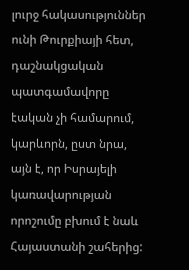լուրջ հակասություններ ունի Թուրքիայի հետ, դաշնակցական պատգամավորը էական չի համարում, կարևորն, ըստ նրա, այն է, որ Իսրայելի կառավարության որոշումը բխում է նաև Հայաստանի շահերից: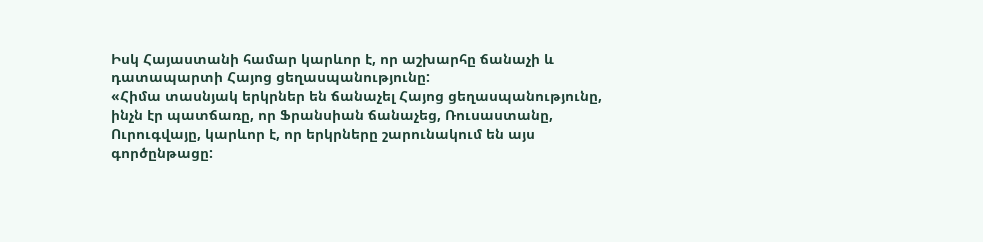Իսկ Հայաստանի համար կարևոր է, որ աշխարհը ճանաչի և դատապարտի Հայոց ցեղասպանությունը:
«Հիմա տասնյակ երկրներ են ճանաչել Հայոց ցեղասպանությունը, ինչն էր պատճառը, որ Ֆրանսիան ճանաչեց, Ռուսաստանը, Ուրուգվայը, կարևոր է, որ երկրները շարունակում են այս գործընթացը: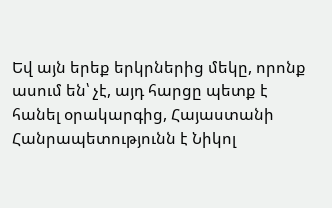Եվ այն երեք երկրներից մեկը, որոնք ասում են՝ չէ, այդ հարցը պետք է հանել օրակարգից, Հայաստանի Հանրապետությունն է Նիկոլ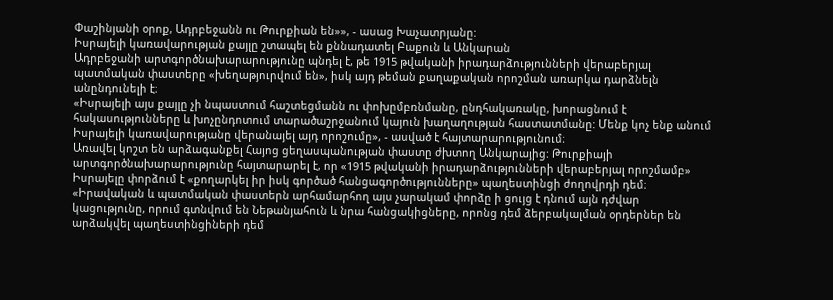Փաշինյանի օրոք, Ադրբեջանն ու Թուրքիան են»», - ասաց Խաչատրյանը:
Իսրայելի կառավարության քայլը շտապել են քննադատել Բաքուն և Անկարան
Ադրբեջանի արտգործնախարարությունը պնդել է, թե 1915 թվականի իրադարձությունների վերաբերյալ պատմական փաստերը «խեղաթյուրվում են», իսկ այդ թեման քաղաքական որոշման առարկա դարձնելն անընդունելի է։
«Իսրայելի այս քայլը չի նպաստում հաշտեցմանն ու փոխըմբռնմանը, ընդհակառակը, խորացնում է հակասությունները և խոչընդոտում տարածաշրջանում կայուն խաղաղության հաստատմանը: Մենք կոչ ենք անում Իսրայելի կառավարությանը վերանայել այդ որոշումը», - ասված է հայտարարությունում։
Առավել կոշտ են արձագանքել Հայոց ցեղասպանության փաստը ժխտող Անկարայից: Թուրքիայի արտգործնախարարությունը հայտարարել է, որ «1915 թվականի իրադարձությունների վերաբերյալ որոշմամբ» Իսրայելը փորձում է «քողարկել իր իսկ գործած հանցագործությունները» պաղեստինցի ժողովրդի դեմ։
«Իրավական և պատմական փաստերն արհամարհող այս չարակամ փորձը ի ցույց է դնում այն դժվար կացությունը, որում գտնվում են Նեթանյահուն և նրա հանցակիցները, որոնց դեմ ձերբակալման օրդերներ են արձակվել պաղեստինցիների դեմ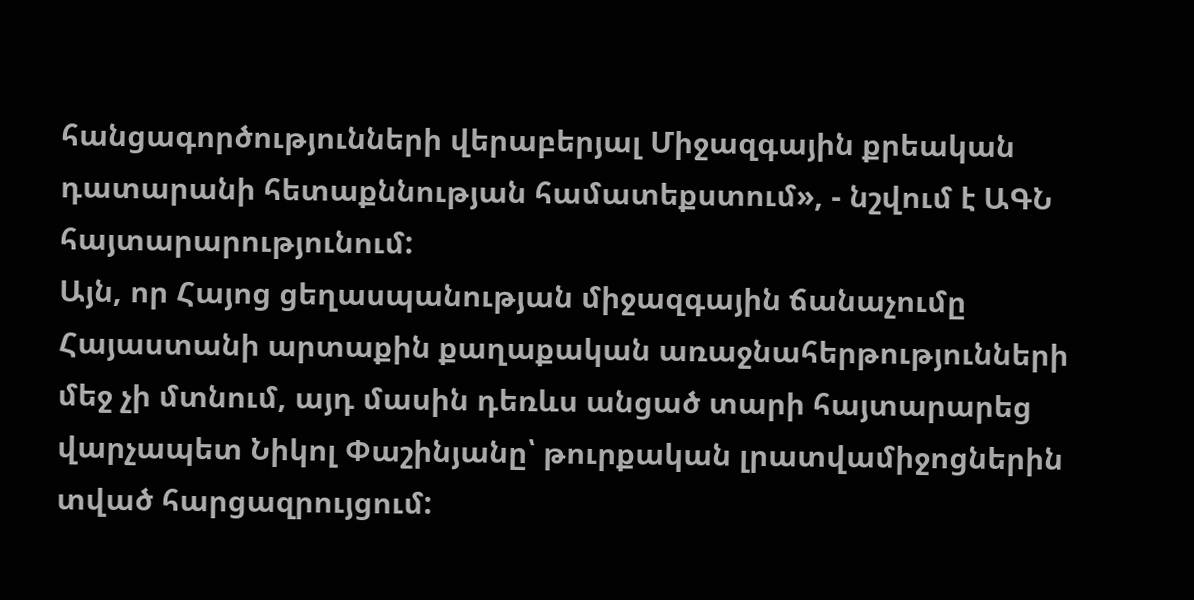հանցագործությունների վերաբերյալ Միջազգային քրեական դատարանի հետաքննության համատեքստում», - նշվում է ԱԳՆ հայտարարությունում:
Այն, որ Հայոց ցեղասպանության միջազգային ճանաչումը Հայաստանի արտաքին քաղաքական առաջնահերթությունների մեջ չի մտնում, այդ մասին դեռևս անցած տարի հայտարարեց վարչապետ Նիկոլ Փաշինյանը՝ թուրքական լրատվամիջոցներին տված հարցազրույցում: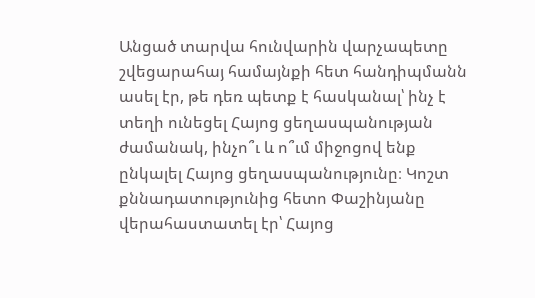Անցած տարվա հունվարին վարչապետը շվեցարահայ համայնքի հետ հանդիպմանն ասել էր, թե դեռ պետք է հասկանալ՝ ինչ է տեղի ունեցել Հայոց ցեղասպանության ժամանակ, ինչո՞ւ և ո՞ւմ միջոցով ենք ընկալել Հայոց ցեղասպանությունը։ Կոշտ քննադատությունից հետո Փաշինյանը վերահաստատել էր՝ Հայոց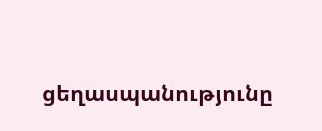ցեղասպանությունը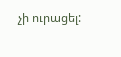չի ուրացել: